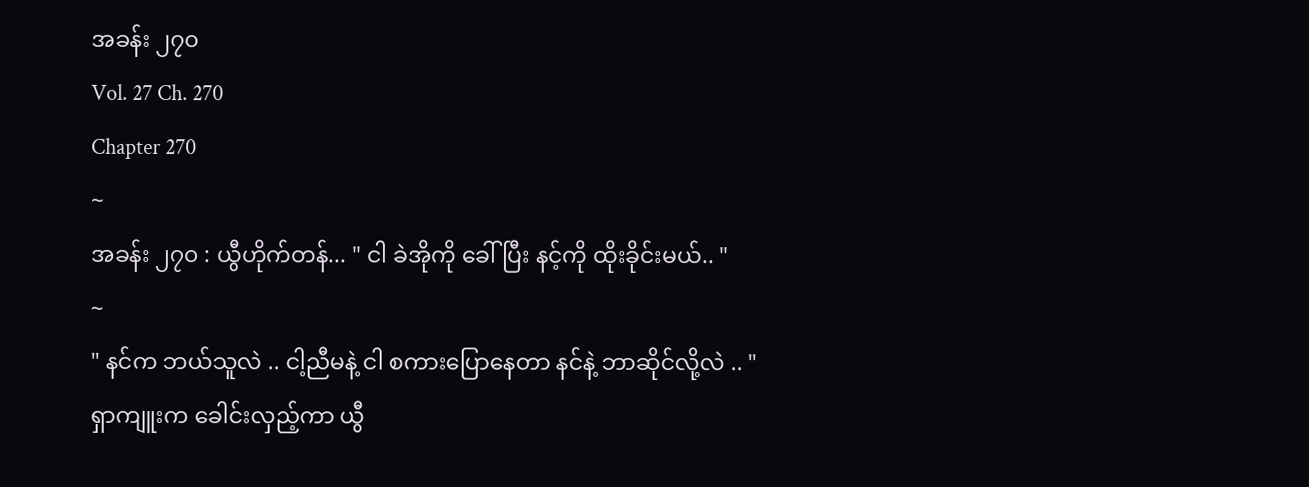အခန်း ၂၇၀
Vol. 27 Ch. 270
Chapter 270
~
အခန်း ၂၇၀ : ယွီဟိုက်တန်... " ငါ ခဲအိုကို ခေါ်ပြီး နင့်ကို ထိုးခိုင်းမယ်.. "
~
" နင်က ဘယ်သူလဲ .. ငါ့ညီမနဲ့ ငါ စကားပြောနေတာ နင်နဲ့ ဘာဆိုင်လို့လဲ .. "
ရှာကျူးက ခေါင်းလှည့်ကာ ယွီ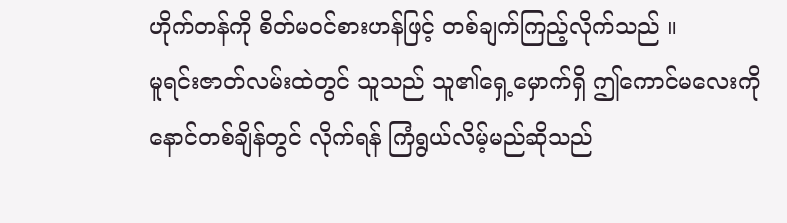ဟိုက်တန်ကို စိတ်မဝင်စားဟန်ဖြင့် တစ်ချက်ကြည့်လိုက်သည် ။
မူရင်းဇာတ်လမ်းထဲတွင် သူသည် သူ၏ရှေ့မှောက်ရှိ ဤကောင်မလေးကို နောင်တစ်ချိန်တွင် လိုက်ရန် ကြံရွယ်လိမ့်မည်ဆိုသည်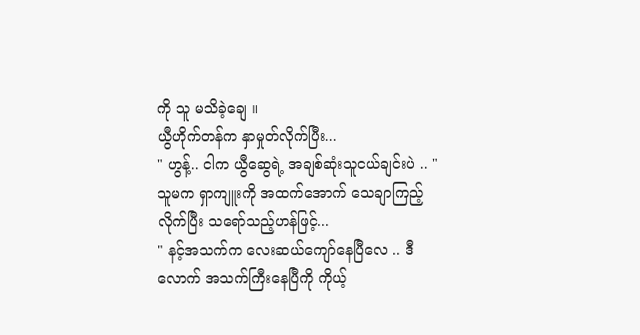ကို သူ မသိခဲ့ချေ ။
ယွီဟိုက်တန်က နှာမှုတ်လိုက်ပြီး...
" ဟွန့်.. ငါက ယွီဆွေရဲ့ အချစ်ဆုံးသူငယ်ချင်းပဲ .. "
သူမက ရှာကျူးကို အထက်အောက် သေချာကြည့်လိုက်ပြီး သရော်သည့်ဟန်ဖြင့်...
" နင့်အသက်က လေးဆယ်ကျော်နေပြီလေ .. ဒီလောက် အသက်ကြီးနေပြီကို ကိုယ့်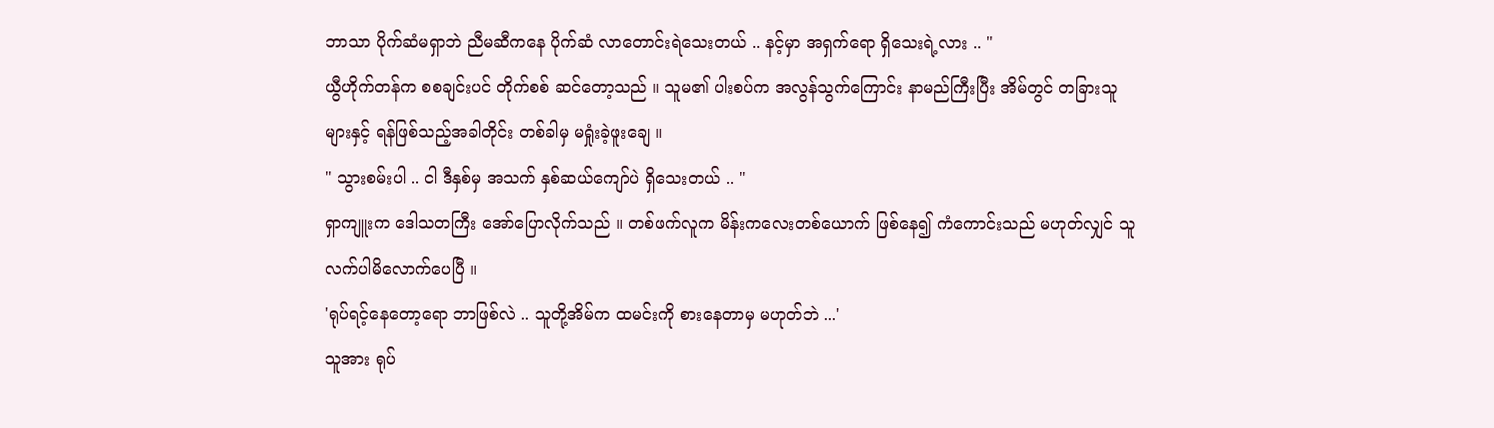ဘာသာ ပိုက်ဆံမရှာဘဲ ညီမဆီကနေ ပိုက်ဆံ လာတောင်းရဲသေးတယ် .. နင့်မှာ အရှက်ရော ရှိသေးရဲ့လား .. "
ယွီဟိုက်တန်က စစချင်းပင် တိုက်စစ် ဆင်တော့သည် ။ သူမ၏ ပါးစပ်က အလွန်သွက်ကြောင်း နာမည်ကြီးပြီး အိမ်တွင် တခြားသူများနှင့် ရန်ဖြစ်သည့်အခါတိုင်း တစ်ခါမှ မရှုံးခဲ့ဖူးချေ ။
" သွားစမ်းပါ .. ငါ ဒီနှစ်မှ အသက် နှစ်ဆယ်ကျော်ပဲ ရှိသေးတယ် .. "
ရှာကျူးက ဒေါသတကြီး အော်ပြောလိုက်သည် ။ တစ်ဖက်လူက မိန်းကလေးတစ်ယောက် ဖြစ်နေ၍ ကံကောင်းသည် မဟုတ်လျှင် သူ လက်ပါမိလောက်ပေပြီ ။
'ရုပ်ရင့်နေတော့ရော ဘာဖြစ်လဲ .. သူတို့အိမ်က ထမင်းကို စားနေတာမှ မဟုတ်ဘဲ ...'
သူအား ရုပ်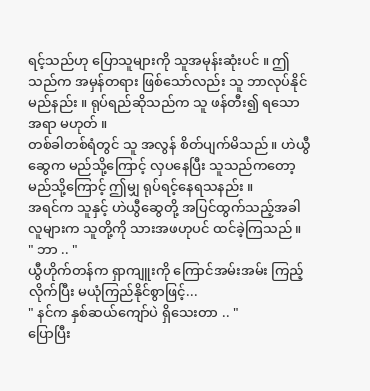ရင့်သည်ဟု ပြောသူများကို သူအမုန်းဆုံးပင် ။ ဤသည်က အမှန်တရား ဖြစ်သော်လည်း သူ ဘာလုပ်နိုင်မည်နည်း ။ ရုပ်ရည်ဆိုသည်က သူ ဖန်တီး၍ ရသောအရာ မဟုတ် ။
တစ်ခါတစ်ရံတွင် သူ အလွန် စိတ်ပျက်မိသည် ။ ဟဲယွီဆွေက မည်သို့ကြောင့် လှပနေပြီး သူသည်ကတော့မည်သို့ကြောင့် ဤမျှ ရုပ်ရင့်နေရသနည်း ။
အရင်က သူနှင့် ဟဲယွီဆွေတို့ အပြင်ထွက်သည့်အခါ လူများက သူတို့ကို သားအဖဟုပင် ထင်ခဲ့ကြသည် ။
" ဘာ .. "
ယွီဟိုက်တန်က ရှာကျူးကို ကြောင်အမ်းအမ်း ကြည့်လိုက်ပြီး မယုံကြည်နိုင်စွာဖြင့်...
" နင်က နှစ်ဆယ်ကျော်ပဲ ရှိသေးတာ .. "
ပြောပြီး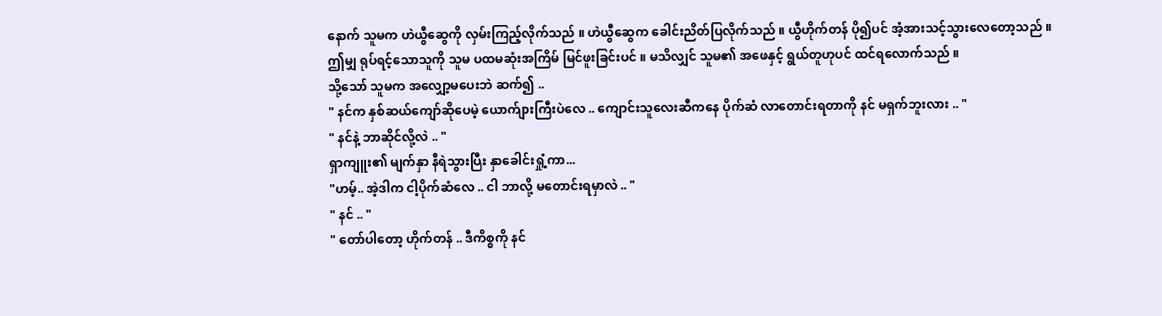နောက် သူမက ဟဲယွီဆွေကို လှမ်းကြည့်လိုက်သည် ။ ဟဲယွီဆွေက ခေါင်းညိတ်ပြလိုက်သည် ။ ယွီဟိုက်တန် ပို၍ပင် အံ့အားသင့်သွားလေတော့သည် ။
ဤမျှ ရုပ်ရင့်သောသူကို သူမ ပထမဆုံးအကြိမ် မြင်ဖူးခြင်းပင် ။ မသိလျှင် သူမ၏ အဖေနှင့် ရွယ်တူဟုပင် ထင်ရလောက်သည် ။
သို့သော် သူမက အလျှော့မပေးဘဲ ဆက်၍ ..
" နင်က နှစ်ဆယ်ကျော်ဆိုပေမဲ့ ယောက်ျားကြီးပဲလေ .. ကျောင်းသူလေးဆီကနေ ပိုက်ဆံ လာတောင်းရတာကို နင် မရှက်ဘူးလား .. "
" နင်နဲ့ ဘာဆိုင်လို့လဲ .. "
ရှာကျူး၏ မျက်နှာ နီရဲသွားပြီး နှာခေါင်းရှုံ့ကာ...
"ဟမ့်.. အဲ့ဒါက ငါ့ပိုက်ဆံလေ .. ငါ ဘာလို့ မတောင်းရမှာလဲ .. "
" နင် .. "
" တော်ပါတော့ ဟိုက်တန် .. ဒီကိစ္စကို နင်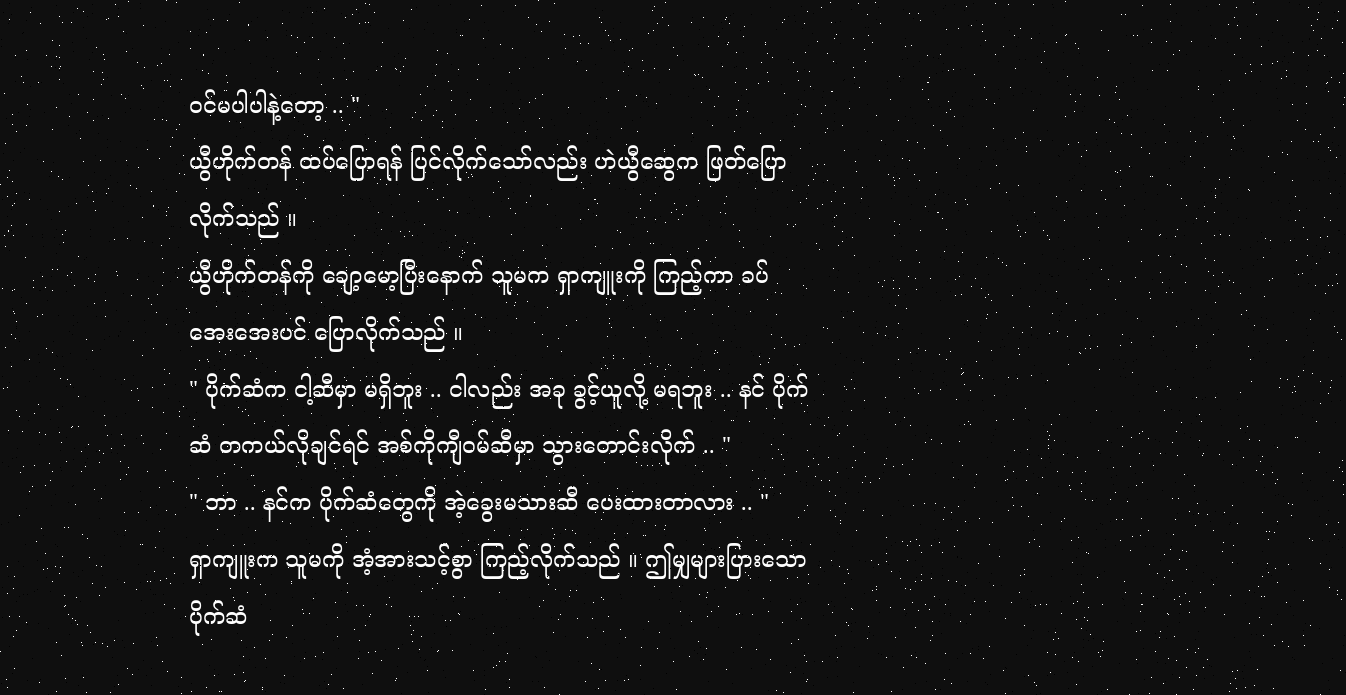ဝင်မပါပါနဲ့တော့ .. "
ယွီဟိုက်တန် ထပ်ပြောရန် ပြင်လိုက်သော်လည်း ဟဲယွီဆွေက ဖြတ်ပြောလိုက်သည် ။
ယွီဟိုက်တန်ကို ချော့မော့ပြီးနောက် သူမက ရှာကျူးကို ကြည့်ကာ ခပ်အေးအေးပင် ပြောလိုက်သည် ။
" ပိုက်ဆံက ငါ့ဆီမှာ မရှိဘူး .. ငါလည်း အခု ခွင့်ယူလို့ မရဘူး .. နင် ပိုက်ဆံ တကယ်လိုချင်ရင် အစ်ကိုကျီဝမ်ဆီမှာ သွားတောင်းလိုက် .. "
" ဘာ .. နင်က ပိုက်ဆံတွေကို အဲ့ခွေးမသားဆီ ပေးထားတာလား .. "
ရှာကျူးက သူမကို အံ့အားသင့်စွာ ကြည့်လိုက်သည် ။ ဤမျှများပြားသော ပိုက်ဆံ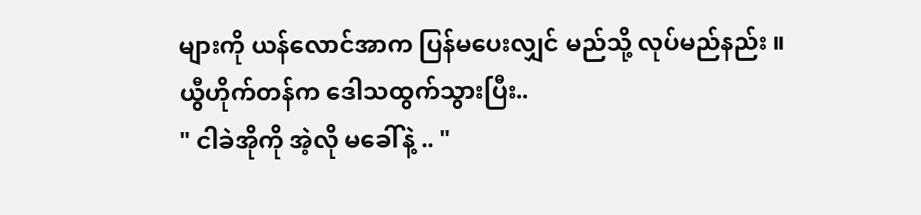များကို ယန်လောင်အာက ပြန်မပေးလျှင် မည်သို့ လုပ်မည်နည်း ။
ယွီဟိုက်တန်က ဒေါသထွက်သွားပြီး..
" ငါခဲအိုကို အဲ့လို မခေါ်နဲ့ .. "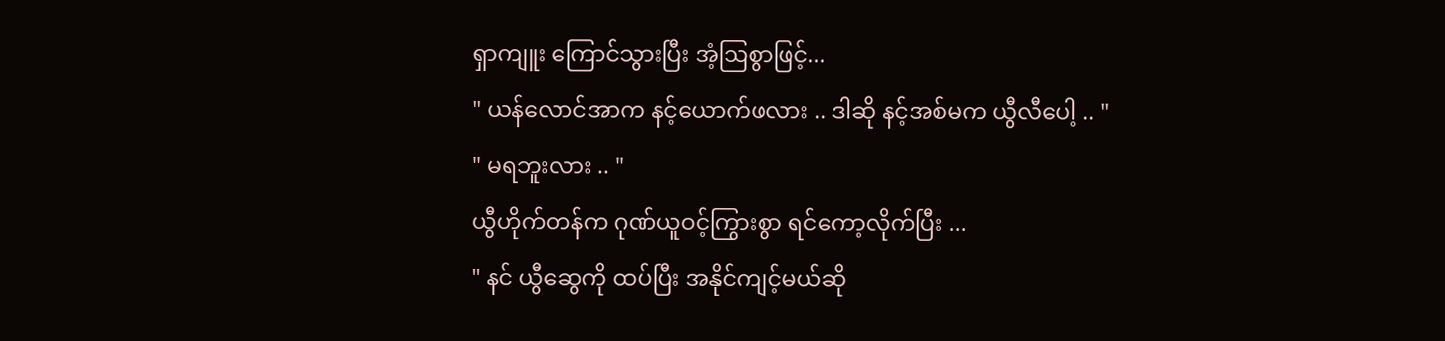ရှာကျူး ကြောင်သွားပြီး အံ့ဩစွာဖြင့်...
" ယန်လောင်အာက နင့်ယောက်ဖလား .. ဒါဆို နင့်အစ်မက ယွီလီပေါ့ .. "
" မရဘူးလား .. "
ယွီဟိုက်တန်က ဂုဏ်ယူဝင့်ကြွားစွာ ရင်ကော့လိုက်ပြီး ...
" နင် ယွီဆွေကို ထပ်ပြီး အနိုင်ကျင့်မယ်ဆို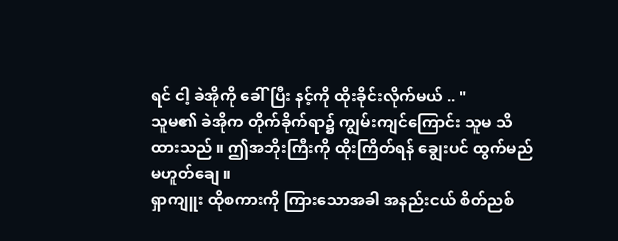ရင် ငါ့ ခဲအိုကို ခေါ်ပြီး နင့်ကို ထိုးခိုင်းလိုက်မယ် .. "
သူမ၏ ခဲအိုက တိုက်ခိုက်ရာ၌ ကျွမ်းကျင်ကြောင်း သူမ သိထားသည် ။ ဤအဘိုးကြီးကို ထိုးကြိတ်ရန် ချွေးပင် ထွက်မည် မဟူတ်ချေ ။
ရှာကျူး ထိုစကားကို ကြားသောအခါ အနည်းငယ် စိတ်ညစ်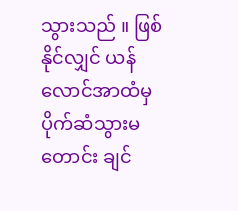သွားသည် ။ ဖြစ်နိုင်လျှင် ယန်လောင်အာထံမှ ပိုက်ဆံသွားမတောင်း ချင်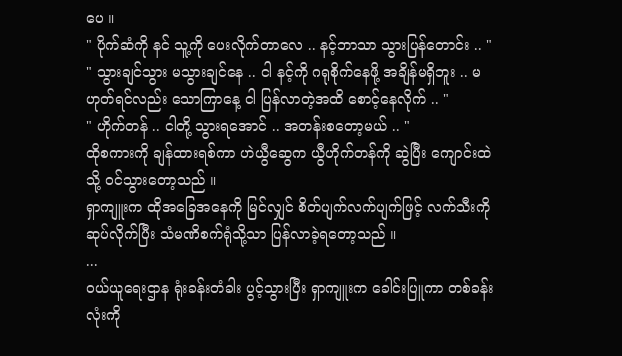ပေ ။
" ပိုက်ဆံကို နင် သူ့ကို ပေးလိုက်တာလေ .. နင့်ဘာသာ သွားပြန်တောင်း .. "
" သွားချင်သွား မသွားချင်နေ .. ငါ နင့်ကို ဂရုစိုက်နေဖို့ အချိန်မရှိဘူး .. မဟုတ်ရင်လည်း သောကြာနေ့ ငါ ပြန်လာတဲ့အထိ စောင့်နေလိုက် .. "
" ဟိုက်တန် .. ငါတို့ သွားရအောင် .. အတန်းစတော့မယ် .. "
ထိုစကားကို ချန်ထားရစ်ကာ ဟဲယွီဆွေက ယွီဟိုက်တန်ကို ဆွဲပြီး ကျောင်းထဲသို့ ဝင်သွားတော့သည် ။
ရှာကျူးက ထိုအခြေအနေကို မြင်လျှင် စိတ်ပျက်လက်ပျက်ဖြင့် လက်သီးကို ဆုပ်လိုက်ပြီး သံမဏိစက်ရုံသို့သာ ပြန်လာခဲ့ရတော့သည် ။
...
ဝယ်ယူရေးဌာန ရုံးခန်းတံခါး ပွင့်သွားပြီး ရှာကျူးက ခေါင်းပြူကာ တစ်ခန်းလုံးကို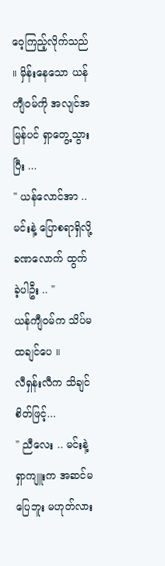ဝေ့ကြည့်လိုက်သည် ။ မှိန်းနေသော ယန်ကျီဝမ်ကို အလျင်အမြန်ပင် ရှာတွေ့သွားပြီး ...
" ယန်လောင်အာ .. မင်းနဲ့ ပြောစရာရှိလို့ ခဏလောက် ထွက်ခဲ့ပါဦး .. "
ယန်ကျီဝမ်က သိပ်မထချင်ပေ ။
လီရှန်းလီက သိချင်စိတ်ဖြင့်...
" ညီလေး .. မင်းနဲ့ ရှာကျူးက အဆင်မပြေဘူး မဟုတ်လား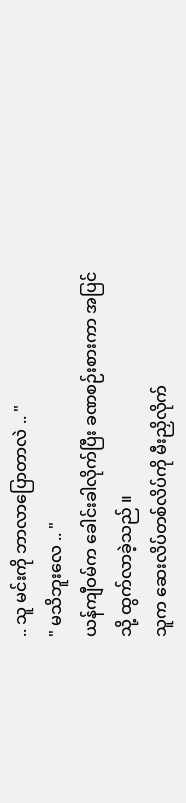.. သူ မင်းကို ဘာလာပြောတာလဲ .. "
" မသိဘူးလေ .. "
ယန်ကျီဝမ်က ခေါင်းခါလိုက်ပြီး ခဏစဉ်းစားကာ အပြင်သို့ ထွက်လာခဲ့သည် ။
သူက ဆေးလိပ်တစ်လိပ်ကို မီးညှိလိုက်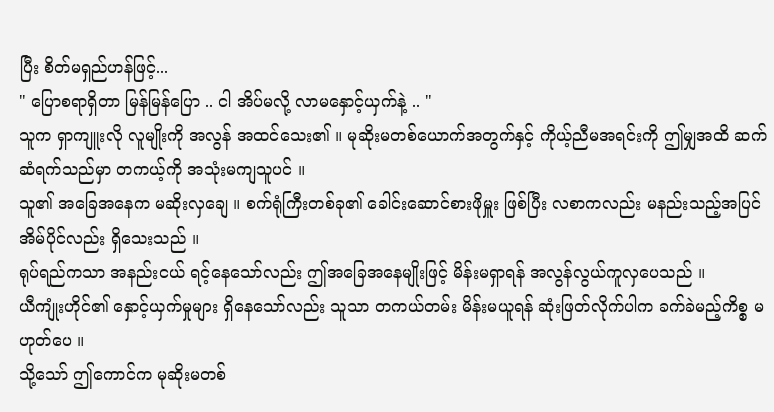ပြီး စိတ်မရှည်ဟန်ဖြင့်...
" ပြောစရာရှိတာ မြန်မြန်ပြော .. ငါ အိပ်မလို့ လာမနှောင့်ယှက်နဲ့ .. "
သူက ရှာကျူးလို လူမျိုးကို အလွန် အထင်သေး၏ ။ မုဆိုးမတစ်ယောက်အတွက်နှင့် ကိုယ့်ညီမအရင်းကို ဤမျှအထိ ဆက်ဆံရက်သည်မှာ တကယ့်ကို အသုံးမကျသူပင် ။
သူ၏ အခြေအနေက မဆိုးလှချေ ။ စက်ရုံကြီးတစ်ခု၏ ခေါင်းဆောင်စားဖိုမှူး ဖြစ်ပြီး လစာကလည်း မနည်းသည့်အပြင် အိမ်ပိုင်လည်း ရှိသေးသည် ။
ရုပ်ရည်ကသာ အနည်းငယ် ရင့်နေသော်လည်း ဤအခြေအနေမျိုးဖြင့် မိန်းမရှာရန် အလွန်လွယ်ကူလှပေသည် ။
ယီကျုံးဟိုင်၏ နှောင့်ယှက်မှုများ ရှိနေသော်လည်း သူသာ တကယ်တမ်း မိန်းမယူရန် ဆုံးဖြတ်လိုက်ပါက ခက်ခဲမည့်ကိစ္စ မဟုတ်ပေ ။
သို့သော် ဤကောင်က မုဆိုးမတစ်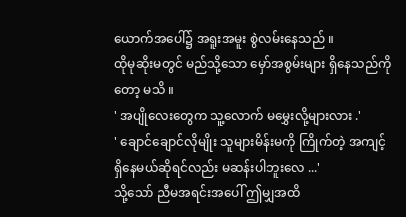ယောက်အပေါ်၌ အရူးအမူး စွဲလမ်းနေသည် ။
ထိုမုဆိုးမတွင် မည်သို့သော မှော်အစွမ်းများ ရှိနေသည်ကိုတော့ မသိ ။
' အပျိုလေးတွေက သူ့လောက် မမွှေးလို့များလား .'
' ချောင်ချောင်လိုမျိုး သူများမိန်းမကို ကြိုက်တဲ့ အကျင့် ရှိနေမယ်ဆိုရင်လည်း မဆန်းပါဘူးလေ ...'
သို့သော် ညီမအရင်းအပေါ် ဤမျှအထိ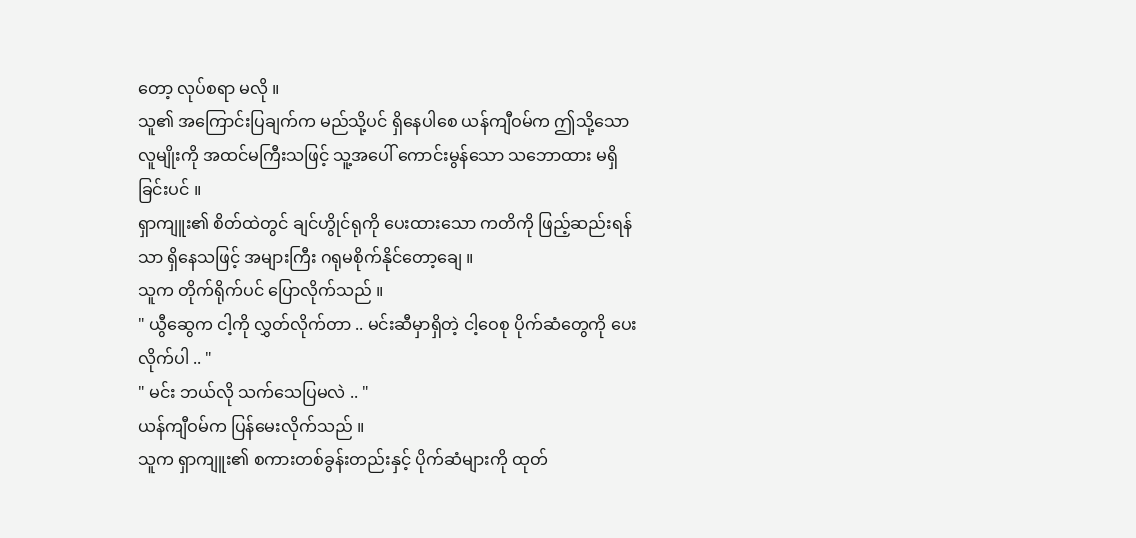တော့ လုပ်စရာ မလို ။
သူ၏ အကြောင်းပြချက်က မည်သို့ပင် ရှိနေပါစေ ယန်ကျီဝမ်က ဤသို့သော လူမျိုးကို အထင်မကြီးသဖြင့် သူ့အပေါ် ကောင်းမွန်သော သဘောထား မရှိခြင်းပင် ။
ရှာကျူး၏ စိတ်ထဲတွင် ချင်ဟွိုင်ရုကို ပေးထားသော ကတိကို ဖြည့်ဆည်းရန်သာ ရှိနေသဖြင့် အများကြီး ဂရုမစိုက်နိုင်တော့ချေ ။
သူက တိုက်ရိုက်ပင် ပြောလိုက်သည် ။
" ယွီဆွေက ငါ့ကို လွှတ်လိုက်တာ .. မင်းဆီမှာရှိတဲ့ ငါ့ဝေစု ပိုက်ဆံတွေကို ပေးလိုက်ပါ .. "
" မင်း ဘယ်လို သက်သေပြမလဲ .. "
ယန်ကျီဝမ်က ပြန်မေးလိုက်သည် ။
သူက ရှာကျူး၏ စကားတစ်ခွန်းတည်းနှင့် ပိုက်ဆံများကို ထုတ်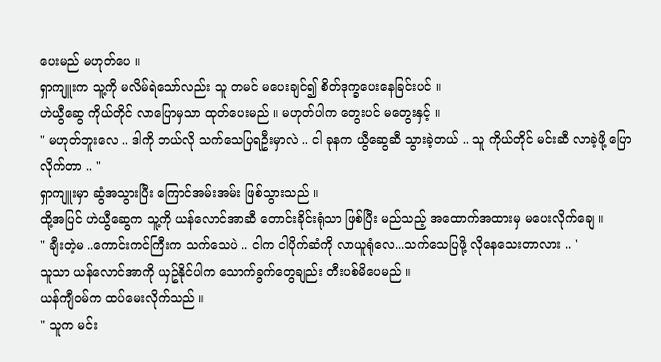ပေးမည် မဟုတ်ပေ ။
ရှာကျူးက သူ့ကို မလိမ်ရဲသော်လည်း သူ တမင် မပေးချင်၍ စိတ်ဒုက္ခပေးနေခြင်းပင် ။
ဟဲယွီဆွေ ကိုယ်တိုင် လာပြောမှသာ ထုတ်ပေးမည် ။ မဟုတ်ပါက တွေးပင် မတွေးနှင့် ။
" မဟုတ်ဘူးလေ .. ဒါကို ဘယ်လို သက်သေပြရဦးမှာလဲ .. ငါ ခုနက ယွီဆွေဆီ သွားခဲ့တယ် .. သူ ကိုယ်တိုင် မင်းဆီ လာခဲ့ဖို့ ပြောလိုက်တာ .. "
ရှာကျူးမှာ ဆွံအသွားပြီး ကြောင်အမ်းအမ်း ဖြစ်သွားသည် ။
ထို့အပြင် ဟဲယွီဆွေက သူ့ကို ယန်လောင်အာဆီ တောင်းခိုင်းရုံသာ ဖြစ်ပြီး မည်သည့် အထောက်အထားမှ မပေးလိုက်ချေ ။
" ချီးတဲ့မ ..ကောင်းကင်ကြီးက သက်သေပဲ .. ငါက ငါပိုက်ဆံကို လာယူရုံလေ...သက်သေပြဖို့ လိုနေသေးတာလား .. '
သူသာ ယန်လောင်အာကို ယှဥ်နိုင်ပါက သောက်ခွက်တွေချည်း တီးပစ်မိပေမည် ။
ယန်ကျီဝမ်က ထပ်မေးလိုက်သည် ။
" သူက မင်း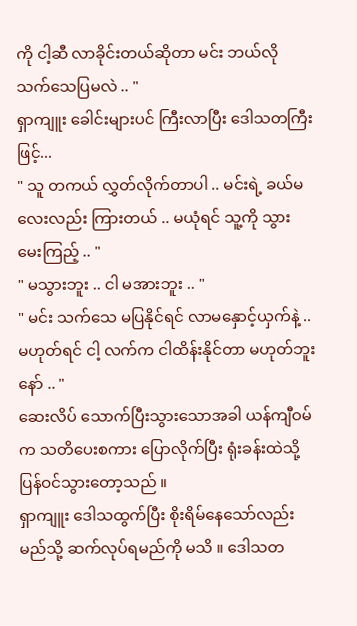ကို ငါ့ဆီ လာခိုင်းတယ်ဆိုတာ မင်း ဘယ်လို သက်သေပြမလဲ .. "
ရှာကျူး ခေါင်းများပင် ကြီးလာပြီး ဒေါသတကြီးဖြင့်...
" သူ တကယ် လွှတ်လိုက်တာပါ .. မင်းရဲ့ ခယ်မလေးလည်း ကြားတယ် .. မယုံရင် သူ့ကို သွားမေးကြည့် .. "
" မသွားဘူး .. ငါ မအားဘူး .. "
" မင်း သက်သေ မပြနိုင်ရင် လာမနှောင့်ယှက်နဲ့ .. မဟုတ်ရင် ငါ့ လက်က ငါထိန်းနိုင်တာ မဟုတ်ဘူးနော် .. "
ဆေးလိပ် သောက်ပြီးသွားသောအခါ ယန်ကျီဝမ်က သတိပေးစကား ပြောလိုက်ပြီး ရုံးခန်းထဲသို့ ပြန်ဝင်သွားတော့သည် ။
ရှာကျူး ဒေါသထွက်ပြီး စိုးရိမ်နေသော်လည်း မည်သို့ ဆက်လုပ်ရမည်ကို မသိ ။ ဒေါသတ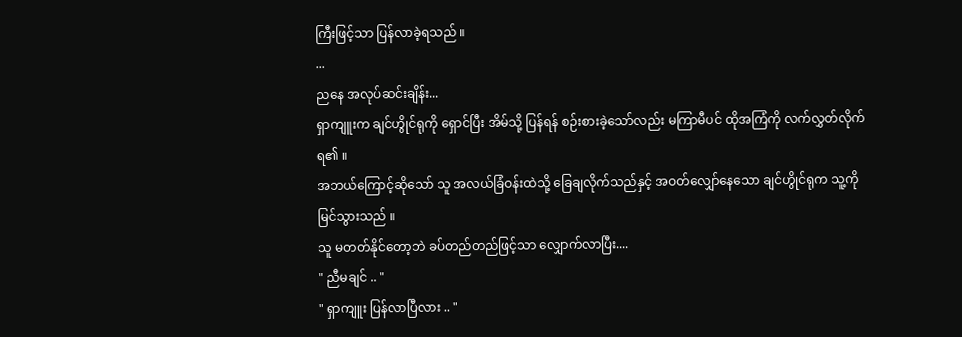ကြီးဖြင့်သာ ပြန်လာခဲ့ရသည် ။
...
ညနေ အလုပ်ဆင်းချိန်း...
ရှာကျူးက ချင်ဟွိုင်ရုကို ရှောင်ပြီး အိမ်သို့ ပြန်ရန် စဉ်းစားခဲ့သော်လည်း မကြာမီပင် ထိုအကြံကို လက်လွှတ်လိုက်ရ၏ ။
အဘယ်ကြောင့်ဆိုသော် သူ အလယ်ခြံဝန်းထဲသို့ ခြေချလိုက်သည်နှင့် အဝတ်လျှော်နေသော ချင်ဟွိုင်ရုက သူ့ကို မြင်သွားသည် ။
သူ မတတ်နိုင်တော့ဘဲ ခပ်တည်တည်ဖြင့်သာ လျှောက်လာပြီး....
" ညီမချင် .. "
" ရှာကျူး ပြန်လာပြီလား .. "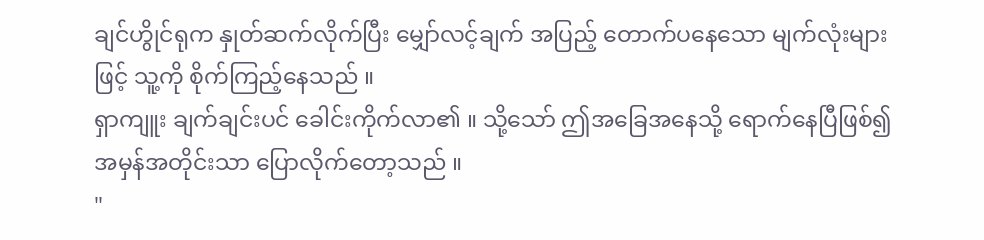ချင်ဟွိုင်ရုက နှုတ်ဆက်လိုက်ပြီး မျှော်လင့်ချက် အပြည့် တောက်ပနေသော မျက်လုံးများဖြင့် သူ့ကို စိုက်ကြည့်နေသည် ။
ရှာကျူး ချက်ချင်းပင် ခေါင်းကိုက်လာ၏ ။ သို့သော် ဤအခြေအနေသို့ ရောက်နေပြီဖြစ်၍ အမှန်အတိုင်းသာ ပြောလိုက်တော့သည် ။
"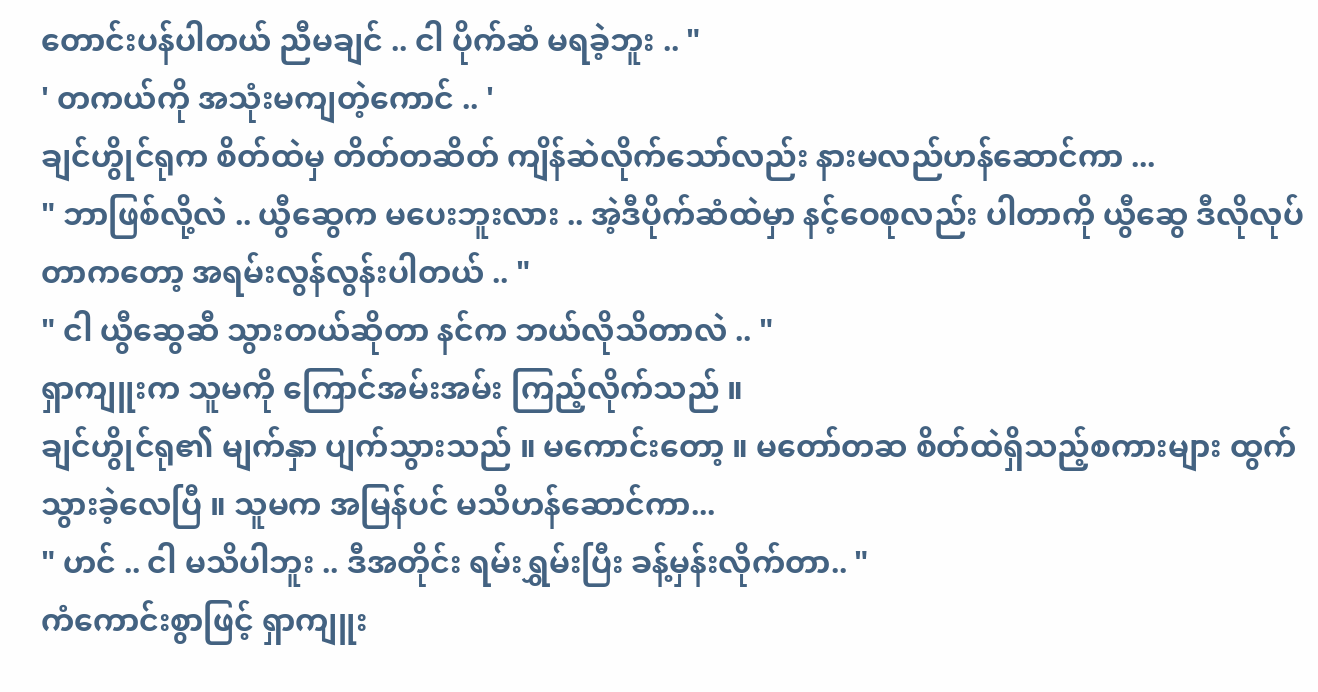တောင်းပန်ပါတယ် ညီမချင် .. ငါ ပိုက်ဆံ မရခဲ့ဘူး .. "
' တကယ်ကို အသုံးမကျတဲ့ကောင် .. '
ချင်ဟွိုင်ရုက စိတ်ထဲမှ တိတ်တဆိတ် ကျိန်ဆဲလိုက်သော်လည်း နားမလည်ဟန်ဆောင်ကာ ...
" ဘာဖြစ်လို့လဲ .. ယွီဆွေက မပေးဘူးလား .. အဲ့ဒီပိုက်ဆံထဲမှာ နင့်ဝေစုလည်း ပါတာကို ယွီဆွေ ဒီလိုလုပ်တာကတော့ အရမ်းလွန်လွန်းပါတယ် .. "
" ငါ ယွီဆွေဆီ သွားတယ်ဆိုတာ နင်က ဘယ်လိုသိတာလဲ .. "
ရှာကျူးက သူမကို ကြောင်အမ်းအမ်း ကြည့်လိုက်သည် ။
ချင်ဟွိုင်ရု၏ မျက်နှာ ပျက်သွားသည် ။ မကောင်းတော့ ။ မတော်တဆ စိတ်ထဲရှိသည့်စကားများ ထွက်သွားခဲ့လေပြီ ။ သူမက အမြန်ပင် မသိဟန်ဆောင်ကာ...
" ဟင် .. ငါ မသိပါဘူး .. ဒီအတိုင်း ရမ်းရွှမ်းပြီး ခန့်မှန်းလိုက်တာ.. "
ကံကောင်းစွာဖြင့် ရှာကျူး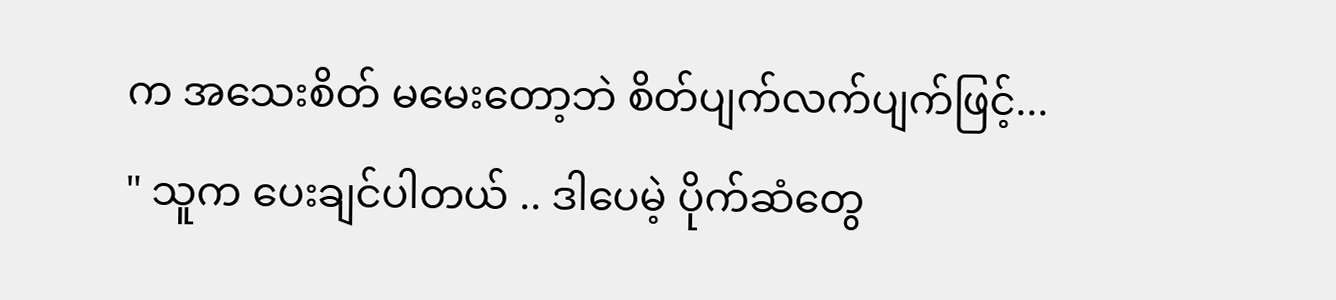က အသေးစိတ် မမေးတော့ဘဲ စိတ်ပျက်လက်ပျက်ဖြင့်...
" သူက ပေးချင်ပါတယ် .. ဒါပေမဲ့ ပိုက်ဆံတွေ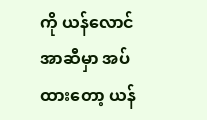ကို ယန်လောင်အာဆီမှာ အပ်ထားတော့ ယန်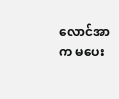လောင်အာက မပေး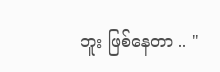ဘူး ဖြစ်နေတာ .. "